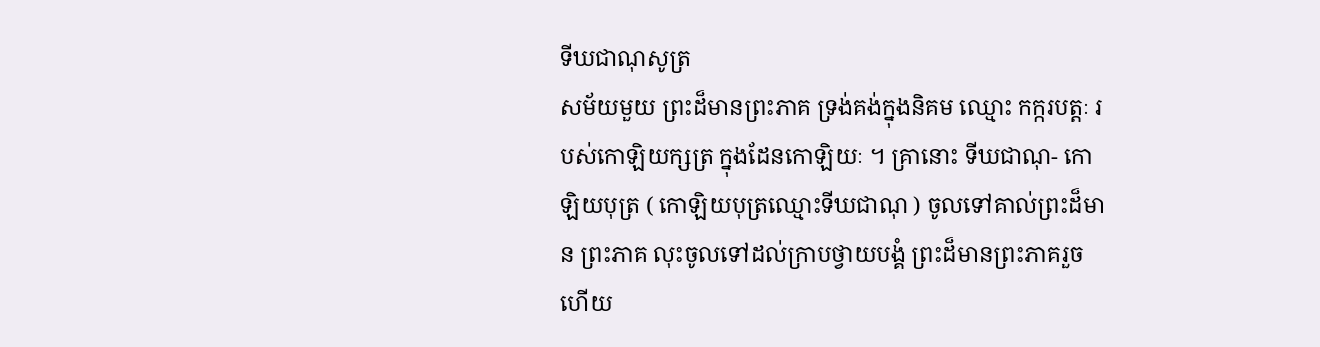ទីឃជាណុសូត្រ
សម័យមួយ ព្រះដ៏មានព្រះភាគ ទ្រង់គង់ក្នុងនិគម ឈ្មោះ កក្ករបត្តៈ របស់កោឡិយក្សត្រ ក្នុងដែនកោឡិយៈ ។ គ្រានោះ ទីឃជាណុ- កោឡិយបុត្រ ( កោឡិយបុត្រឈ្មោះទីឃជាណុ ) ចូលទៅគាល់ព្រះដ៏មាន ព្រះភាគ លុះចូលទៅដល់ក្រាបថ្វាយបង្គំ ព្រះដ៏មានព្រះភាគរួចហើយ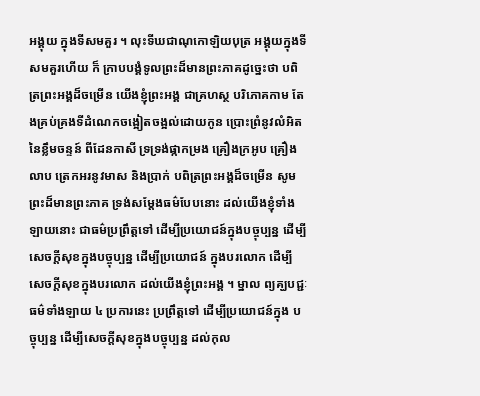អង្គុយ ក្នុងទីសមគួរ ។ លុះទីឃជាណុកោឡិយបុត្រ អង្គុយក្នុងទីសមគួរហើយ ក៏ ក្រាបបង្គំទូលព្រះដ៏មានព្រះភាគដូច្នេះថា បពិត្រព្រះអង្គដ៏ចម្រើន យើងខ្ញុំព្រះអង្គ ជាគ្រហស្ថ បរិភោគកាម តែងគ្រប់គ្រងទីដំណេកចង្អៀតចង្អល់ដោយកូន ប្រោះព្រំនូវលំអិតនៃខ្លឹមចន្ទន៍ ពីដែនកាសី ទ្រទ្រង់ផ្កាកម្រង គ្រឿងក្រអូប គ្រឿង លាប ត្រេកអរនូវមាស និងប្រាក់ បពិត្រព្រះអង្គដ៏ចម្រើន សូមព្រះដ៏មានព្រះភាគ ទ្រង់សម្តែងធម៌បែបនោះ ដល់យើងខ្ញុំទាំងឡាយនោះ ជាធម៌ប្រព្រឹត្តទៅ ដើម្បីប្រយោជន៍ក្នុងបច្ចុប្បន្ន ដើម្បីសេចក្តីសុខក្នុងបច្ចុប្បន្ន ដើម្បីប្រយោជន៍ ក្នុងបរលោក ដើម្បីសេចក្តីសុខក្នុងបរលោក ដល់យើងខ្ញុំព្រះអង្គ ។ ម្នាល ព្យគ្ឃបជ្ជៈ ធម៌ទាំងឡាយ ៤ ប្រការនេះ ប្រព្រឹត្តទៅ ដើម្បីប្រយោជន៍ក្នុង បច្ចុប្បន្ន ដើម្បីសេចក្តីសុខក្នុងបច្ចុប្បន្ន ដល់កុល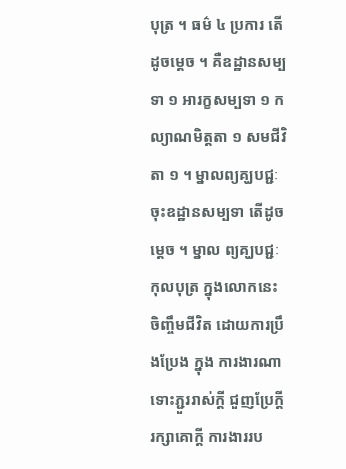បុត្រ ។ ធម៌ ៤ ប្រការ តើ ដូចម្តេច ។ គឺឧដ្ឋានសម្បទា ១ អារក្ខសម្បទា ១ កល្យាណមិត្តតា ១ សមជីវិតា ១ ។ ម្នាលព្យគ្ឃបជ្ជៈ ចុះឧដ្ឋានសម្បទា តើដូចម្តេច ។ ម្នាល ព្យគ្ឃបជ្ជៈ កុលបុត្រ ក្នុងលោកនេះ ចិញ្ចឹមជីវិត ដោយការប្រឹងប្រែង ក្នុង ការងារណា ទោះភ្ជួររាស់ក្តី ជួញប្រែក្តី រក្សាគោក្តី ការងាររប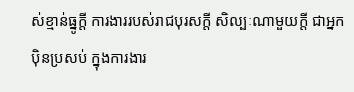ស់ខ្មាន់ធ្នូក្តី ការងាររបស់រាជបុរសក្តី សិល្បៈណាមួយក្តី ជាអ្នកបុិនប្រសប់ ក្នុងការងារ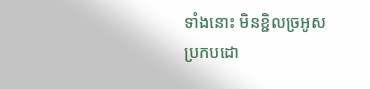ទាំងនោះ មិនខ្ជិលច្រអូស ប្រកបដោ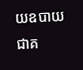យឧបាយ ជាគ